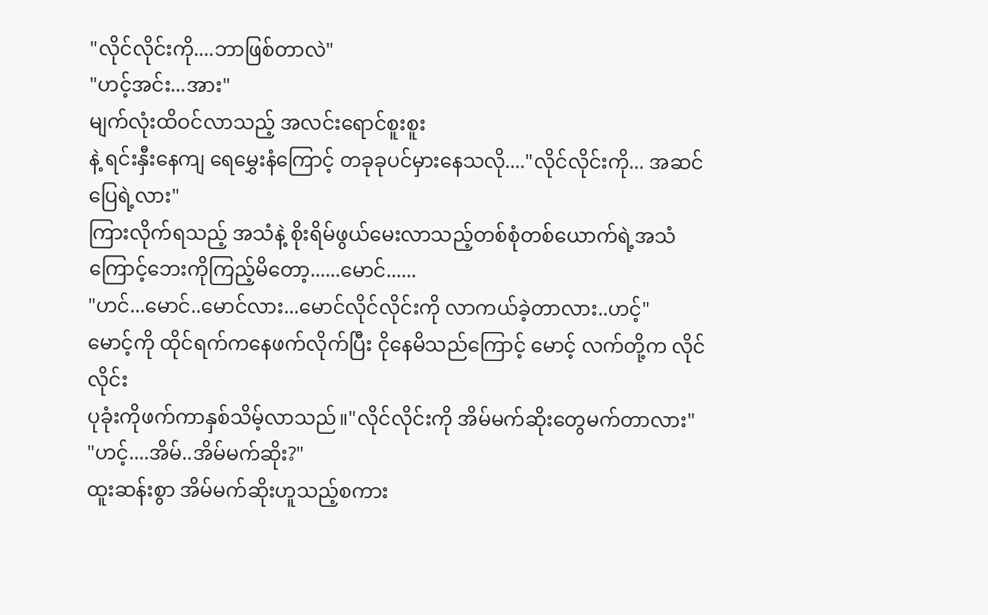"လိုင်လိုင်းကို....ဘာဖြစ်တာလဲ"
"ဟင့်အင်း...အား"
မျက်လုံးထိဝင်လာသည့် အလင်းရောင်စူးစူး
နဲ့ ရင်းနှီးနေကျ ရေမွှေးနံကြောင့် တခုခုပင်မှားနေသလို...."လိုင်လိုင်းကို... အဆင်ပြေရဲ့လား"
ကြားလိုက်ရသည့် အသံနဲ့ စိုးရိမ်ဖွယ်မေးလာသည့်တစ်စုံတစ်ယောက်ရဲ့အသံကြောင့်ဘေးကိုကြည့်မိတော့......မောင်......
"ဟင်...မောင်..မောင်လား...မောင်လိုင်လိုင်းကို လာကယ်ခဲ့တာလား..ဟင့်"
မောင့်ကို ထိုင်ရက်ကနေဖက်လိုက်ပြီး ငိုနေမိသည်ကြောင့် မောင့် လက်တို့က လိုင်လိုင်း
ပုခုံးကိုဖက်ကာနှစ်သိမ့်လာသည်။"လိုင်လိုင်းကို အိမ်မက်ဆိုးတွေမက်တာလား"
"ဟင့်....အိမ်..အိမ်မက်ဆိုး?"
ထူးဆန်းစွာ အိမ်မက်ဆိုးဟူသည့်စကား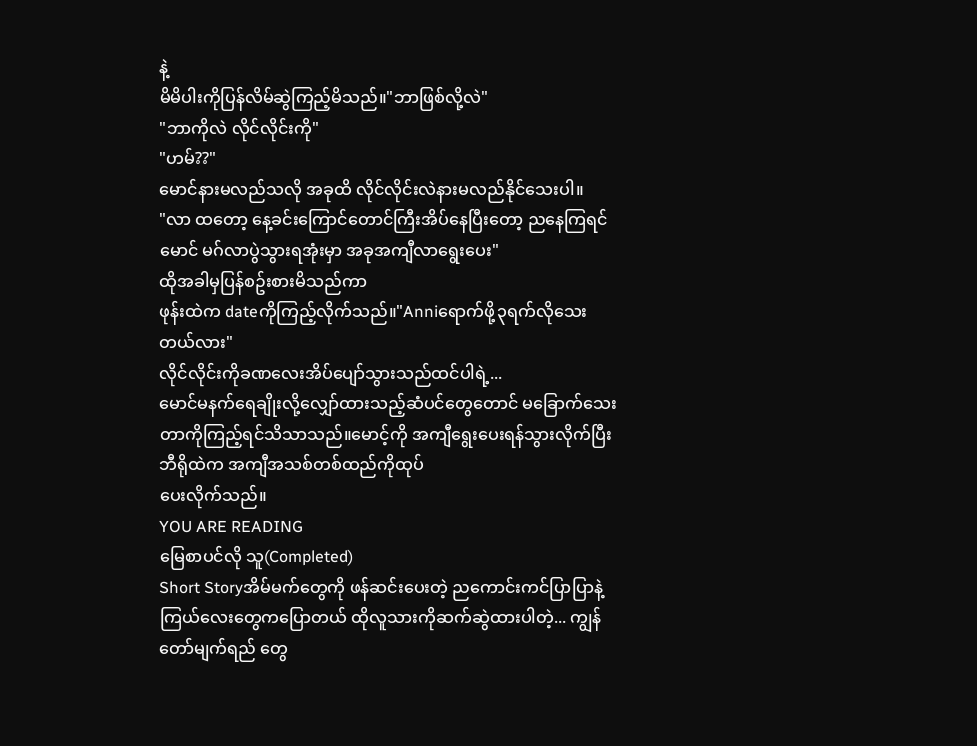နဲ့
မိမိပါးကိုပြန်လိမ်ဆွဲကြည့်မိသည်။"ဘာဖြစ်လို့လဲ"
"ဘာကိုလဲ လိုင်လိုင်းကို"
"ဟမ်??"
မောင်နားမလည်သလို အခုထိ လိုင်လိုင်းလဲနားမလည်နိုင်သေးပါ။
"လာ ထတော့ နေ့ခင်းကြောင်တောင်ကြီးအိပ်နေပြီးတော့ ညနေကြရင် မောင် မဂ်လာပွဲသွားရအုံးမှာ အခုအကျီလာရွေးပေး"
ထိုအခါမှပြန်စဥ်းစားမိသည်ကာ
ဖုန်းထဲက dateကိုကြည့်လိုက်သည်။"Anniရောက်ဖို့၃ရက်လိုသေးတယ်လား"
လိုင်လိုင်းကိုခဏလေးအိပ်ပျော်သွားသည်ထင်ပါရဲ့...
မောင်မနက်ရေချိုးလို့လျှော်ထားသည့်ဆံပင်တွေတောင် မခြောက်သေးတာကိုကြည့်ရင်သိသာသည်။မောင့်ကို အကျီရွေးပေးရန်သွားလိုက်ပြီး ဘီရိုထဲက အကျီအသစ်တစ်ထည်ကိုထုပ်
ပေးလိုက်သည်။
YOU ARE READING
မြေစာပင်လို သူ(Completed)
Short Storyအိမ်မက်တွေကို ဖန်ဆင်းပေးတဲ့ ညကောင်းကင်ပြာပြာနဲ့ ကြယ်လေးတွေကပြောတယ် ထိုလူသားကိုဆက်ဆွဲထားပါတဲ့... ကျွန်တော်မျက်ရည် တွေ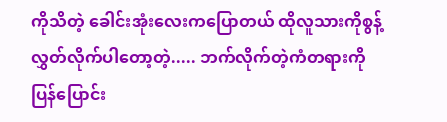ကိုသိတဲ့ ခေါင်းအုံးလေးကပြောတယ် ထိုလူသားကိုစွန့်လွှတ်လိုက်ပါတော့တဲ့..... ဘက်လိုက်တဲ့ကံတရားကို ပြန်ပြောင်း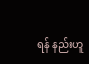ရန် နည်းဟူ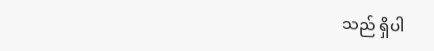သည် ရှိပါ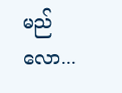မည်လော...